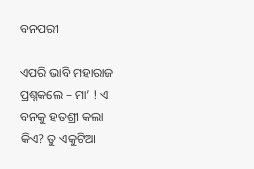ବନପରୀ

ଏପରି ଭାବି ମହାରାଜ ପ୍ରଶ୍ନକଲେ – ମା’ ! ଏ ବନକୁ ହତଶ୍ରୀ କଲା କିଏ? ତୁ ଏକୁଟିଆ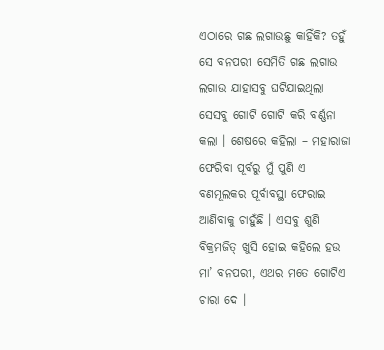ଏଠାରେ ଗଛ ଲଗାଉଛୁ କାହିଁକି? ତହୁଁ ସେ ବନପରୀ ସେମିତି ଗଛ ଲଗାଉ ଲଗାଉ ଯାହାସବୁ ଘଟିଯାଇଥିଲା ସେସବୁ ଗୋଟି ଗୋଟି କରି ବର୍ଣ୍ଣନା କଲା । ଶେଷରେ କହିଲା – ମହାରାଜା ଫେରିବା ପୂର୍ବରୁ ମୁଁ ପୁଣି ଏ ବଣମୂଲକର ପୂର୍ବାବସ୍ଥା ଫେରାଇ ଆଣିବାକୁ ଚାହୁଁଛି । ଏସବୁ ଶୁଣି ବିକ୍ରମଜିତ୍ ଖୁସି ହୋଇ କହିଲେ ହଉ ମା’ ବନପରୀ, ଏଥର ମତେ ଗୋଟିଏ ଚାରା ଦେ ।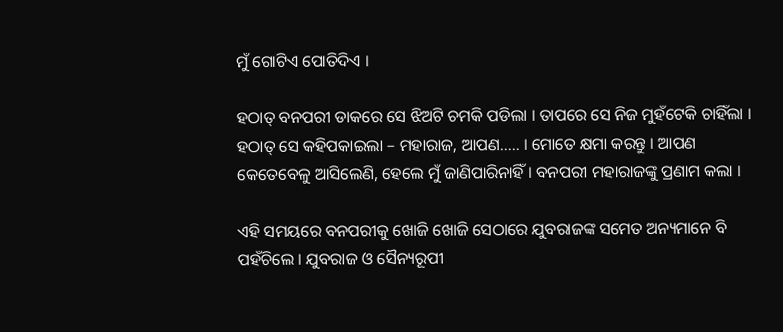ମୁଁ ଗୋଟିଏ ପୋତିଦିଏ ।

ହଠାତ୍ ବନପରୀ ଡାକରେ ସେ ଝିଅଟି ଚମକି ପଡିଲା । ତାପରେ ସେ ନିଜ ମୁହଁଟେକି ଚାହିଁଲା । ହଠାତ୍ ସେ କହିପକାଇଲା – ମହାରାଜ, ଆପଣ….. । ମୋତେ କ୍ଷମା କରନ୍ତୁ । ଆପଣ କେତେବେଳୁ ଆସିଲେଣି, ହେଲେ ମୁଁ ଜାଣିପାରିନାହିଁ । ବନପରୀ ମହାରାଜଙ୍କୁ ପ୍ରଣାମ କଲା ।

ଏହି ସମୟରେ ବନପରୀକୁ ଖୋଜି ଖୋଜି ସେଠାରେ ଯୁବରାଜଙ୍କ ସମେତ ଅନ୍ୟମାନେ ବି ପହଁଚିଲେ । ଯୁବରାଜ ଓ ସୈନ୍ୟରୂପୀ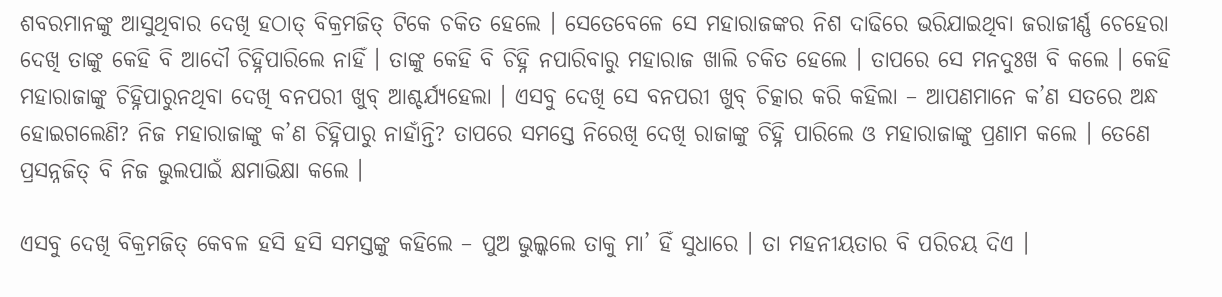ଶବରମାନଙ୍କୁ ଆସୁଥିବାର ଦେଖି ହଠାତ୍ ବିକ୍ରମଜିତ୍ ଟିକେ ଚକିତ ହେଲେ । ସେତେବେଳେ ସେ ମହାରାଜଙ୍କର ନିଶ ଦାଢିରେ ଭରିଯାଇଥିବା ଜରାଜୀର୍ଣ୍ଣ ଚେହେରା ଦେଖି ତାଙ୍କୁ କେହି ବି ଆଦୌ ଚିହ୍ନିପାରିଲେ ନାହିଁ । ତାଙ୍କୁ କେହି ବି ଚିହ୍ନି ନପାରିବାରୁ ମହାରାଜ ଖାଲି ଚକିତ ହେଲେ । ତାପରେ ସେ ମନଦୁଃଖ ବି କଲେ । କେହି ମହାରାଜାଙ୍କୁ ଚିହ୍ନିପାରୁନଥିବା ଦେଖି ବନପରୀ ଖୁବ୍ ଆଶ୍ଚର୍ଯ୍ୟହେଲା । ଏସବୁ ଦେଖି ସେ ବନପରୀ ଖୁବ୍ ଚିତ୍କାର କରି କହିଲା – ଆପଣମାନେ କ’ଣ ସତରେ ଅନ୍ଧ ହୋଇଗଲେଣି? ନିଜ ମହାରାଜାଙ୍କୁ କ’ଣ ଚିହ୍ନିପାରୁ ନାହାଁନ୍ତି? ତାପରେ ସମସ୍ତେ ନିରେଖି ଦେଖି ରାଜାଙ୍କୁ ଚିହ୍ନି ପାରିଲେ ଓ ମହାରାଜାଙ୍କୁ ପ୍ରଣାମ କଲେ । ତେଣେ ପ୍ରସନ୍ନଜିତ୍ ବି ନିଜ ଭୁଲପାଇଁ କ୍ଷମାଭିକ୍ଷା କଲେ ।

ଏସବୁ ଦେଖି ବିକ୍ରମଜିତ୍ କେବଳ ହସି ହସି ସମସ୍ତଙ୍କୁ କହିଲେ – ପୁଅ ଭୁଲ୍କଲେ ତାକୁ ମା’ ହିଁ ସୁଧାରେ । ତା ମହନୀୟତାର ବି ପରିଚୟ ଦିଏ ।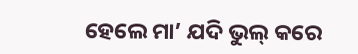ହେଲେ ମା’ ଯଦି ଭୁଲ୍ କରେ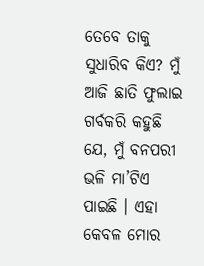ତେବେ ତାକୁ ସୁଧାରିବ କିଏ? ମୁଁ ଆଜି ଛାତି ଫୁଲାଇ ଗର୍ବକରି କହୁଛି ଯେ, ମୁଁ ବନପରୀ ଭଳି ମା’ଟିଏ ପାଇଛି । ଏହା କେବଳ ମୋର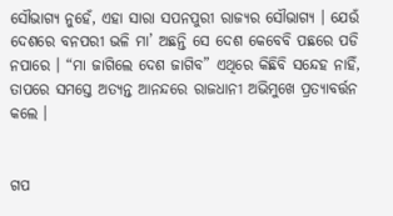ସୌଭାଗ୍ୟ ନୁହେଁ, ଏହା ସାରା ସପନପୁରୀ ରାଜ୍ୟର ସୌଭାଗ୍ୟ । ଯେଉଁ ଦେଶରେ ବନପରୀ ଭଳି ମା’ ଅଛନ୍ତି ସେ ଦେଶ କେବେବି ପଛରେ ପଡି ନପାରେ । “ମା ଜାଗିଲେ ଦେଶ ଜାଗିବ” ଏଥିରେ କିଛିବି ସନ୍ଦେହ ନାହିଁ, ତାପରେ ସମସ୍ତେ ଅତ୍ୟନ୍ତ ଆନନ୍ଦରେ ରାଜଧାନୀ ଅଭିମୁଖେ ପ୍ରତ୍ୟାବର୍ତ୍ତନ କଲେ ।


ଗପ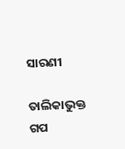ସାରଣୀ

ତାଲିକାଭୁକ୍ତ ଗପ